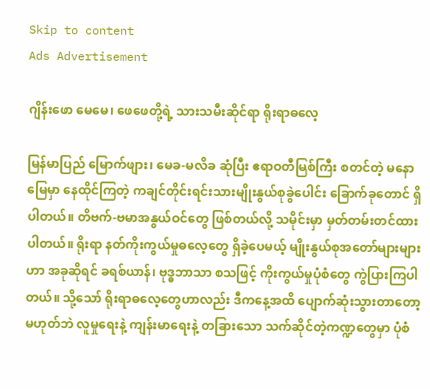Skip to content
Ads Advertisement

ဂျိန်းဖော မေမေ၊ ဖေဖေတို့ရဲ့ သားသမီးဆိုင်ရာ ရိုးရာဓလေ့

မြန်မာပြည် မြောက်ဖျား၊ မေခ-မလိခ ဆုံပြီး ဧရာဝတီမြစ်ကြီး စတင်တဲ့ မနောမြေမှာ နေထိုင်ကြတဲ့ ကချင်တိုင်းရင်းသားမျိုးနွယ်စုခွဲပေါင်း ခြောက်ခုတောင် ရှိပါတယ်။ တိဗက်-ဗမာအနွယ်ဝင်တွေ ဖြစ်တယ်လို့ သမိုင်းမှာ မှတ်တမ်းတင်ထားပါတယ်။ ရိုးရာ နတ်ကိုးကွယ်မှုဓလေ့တွေ ရှိခဲ့ပေမယ့် မျိုးနွယ်စုအတော်များများဟာ အခုဆိုရင် ခရစ်ယာန်၊ ဗုဒ္ဓဘာသာ စသဖြင့် ကိုးကွယ်မှုပုံစံတွေ ကွဲပြားကြပါတယ်။ သို့သော် ရိုးရာဓလေ့တွေဟာလည်း ဒီကနေ့အထိ ပျောက်ဆုံးသွားတာတော့ မဟုတ်ဘဲ လူမှုရေးနဲ့ ကျန်းမာရေးနဲ့ တခြားသော သက်ဆိုင်တဲ့ကဏ္ဍတွေမှာ ပုံစံ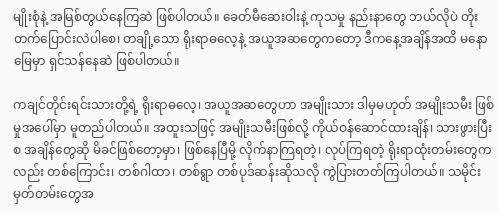မျိုးစုံနဲ့ အမြစ်တွယ်နေကြဆဲ ဖြစ်ပါတယ်။ ခေတ်မီဆေးဝါးနဲ့ ကုသမှု နည်းနာတွေ ဘယ်လိုပဲ တိုးတက်ပြောင်းလဲပါစေ၊ တချို့သော ရိုးရာဓလေ့နဲ့ အယူအဆတွေကတော့ ဒီကနေ့အချိန်အထိ မနောမြေမှာ ရှင်သန်နေဆဲ ဖြစ်ပါတယ်။

ကချင်တိုင်းရင်းသားတို့ရဲ့ ရိုးရာဓလေ့၊ အယူအဆတွေဟာ အမျိုးသား ဒါမှမဟုတ် အမျိုးသမီး ဖြစ်မှုအပေါ်မှာ မူတည်ပါတယ်။ အထူးသဖြင့် အမျိုးသမီးဖြစ်လို့ ကိုယ်ဝန်ဆောင်ထားချိန်၊ သားဖွားပြီးစ အချိန်တွေဆို မိခင်ဖြစ်တော့မှာ၊ ဖြစ်နေပြီမို့ လိုက်နာကြရတဲ့၊ လုပ်ကြရတဲ့ ရိုးရာထုံးတမ်းတွေကလည်း တစ်ကြောင်း၊ တစ်ဂါထာ၊ တစ်ရွာ တစ်ပုဒ်ဆန်းဆိုသလို ကွဲပြားတတ်ကြပါတယ်။ သမိုင်းမှတ်တမ်းတွေအ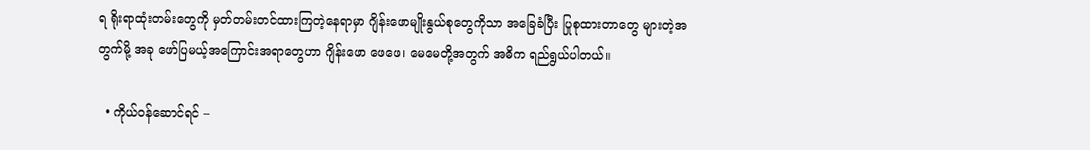ရ ရိုးရာထုံးတမ်းတွေကို မှတ်တမ်းတင်ထားကြတဲ့နေရာမှာ ဂျိန်းဖောမျိုးနွယ်စုတွေကိုသာ အခြေခံပြီး ပြုစုထားတာတွေ များတဲ့အတွက်မို့ အခု ဖော်ပြမယ့်အကြောင်းအရာတွေဟာ ဂျိန်းဖော ဖေဖေ၊ မေမေတို့အတွက် အဓိက ရည်ရွယ်ပါတယ်။

  • ကိုယ်ဝန်ဆောင်ရင် –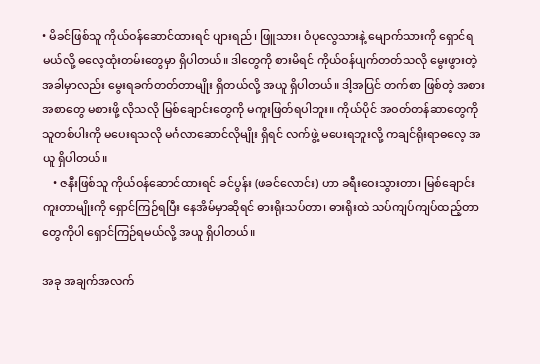• မိခင်ဖြစ်သူ ကိုယ်ဝန်ဆောင်ထားရင် ပျားရည်၊ ဖြူသား၊ ဝံပုလွေသားနဲ့ မျောက်သားကို ရှောင်ရမယ်လို့ ဓလေ့ထုံးတမ်းတွေမှာ ရှိပါတယ်။ ဒါတွေကို စားမိရင် ကိုယ်ဝန်ပျက်တတ်သလို မွေးဖွားတဲ့အခါမှာလည်း မွေးရခက်တတ်တာမျိုး ရှိတယ်လို့ အယူ ရှိပါတယ်။ ဒါ့အပြင် တက်စာ ဖြစ်တဲ့ အစားအစာတွေ မစားဖို့ လိုသလို မြစ်ချောင်းတွေကို မကူးဖြတ်ရပါဘူး။ ကိုယ်ပိုင် အဝတ်တန်ဆာတွေကို သူတစ်ပါးကို မပေးရသလို မင်္ဂလာဆောင်လိုမျိုး ရှိရင် လက်ဖွဲ့ မပေးရဘူးလို့ ကချင်ရိုးရာဓလေ့ အယူ ရှိပါတယ်။
    • ဇနီးဖြစ်သူ ကိုယ်ဝန်ဆောင်ထားရင် ခင်ပွန်း (ဖခင်လောင်း) ဟာ ခရီးဝေးသွားတာ၊ မြစ်ချောင်းကူးတာမျိုးကို ရှောင်ကြဉ်ရပြီး နေအိမ်မှာဆိုရင် ဓားရိုးသပ်တာ၊ ဓားရိုးထဲ သပ်ကျပ်ကျပ်ထည့်တာတွေကိုပါ ရှောင်ကြဉ်ရမယ်လို့ အယူ ရှိပါတယ်။

အခု အချက်အလက်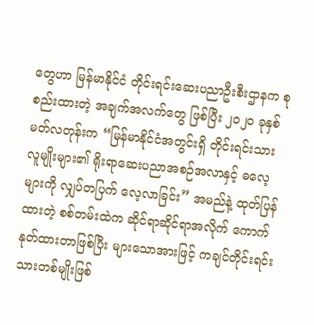တွေဟာ မြန်မာနိုင်ငံ တိုင်းရင်းဆေးပညာဦးစီးဌာနက စုစည်းထားတဲ့ အချက်အလက်တွေ ဖြစ်ပြီး ၂၀၂၀ ခုနှစ် မတ်လတုန်းက “မြန်မာနိုင်ငံအတွင်းရှိ တိုင်းရင်းသားလူမျိုးများ၏ ရိုးရာဆေးပညာအစဉ်အလာနှင့် ဓလေ့များကို လျှပ်တပြက် လေ့လာခြင်း” အမည်နဲ့ ထုတ်ပြန်ထားတဲ့ စစ်တမ်းထဲက ဆိုင်ရာဆိုင်ရာအလိုက် ကောက်နုတ်ထားတာဖြစ်ပြီး များသောအားဖြင့် ကချင်တိုင်းရင်းသားတစ်မျိုးဖြစ်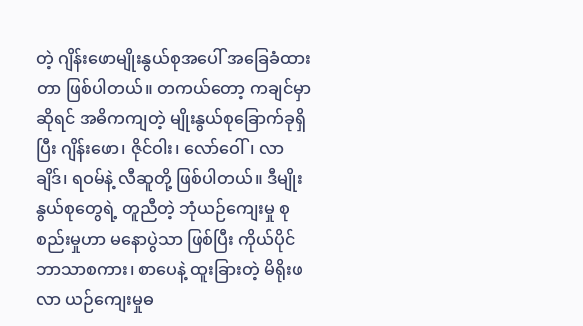တဲ့ ဂျိန်းဖောမျိုးနွယ်စုအပေါ် အခြေခံထားတာ ဖြစ်ပါတယ်။ တကယ်တော့ ကချင်မှာဆိုရင် အဓိကကျတဲ့ မျိုးနွယ်စုခြောက်ခုရှိပြီး ဂျိန်းဖော၊ ဇိုင်ဝါး၊ လော်ဝေါ်၊ လာချိဒ်၊ ရဝမ်နဲ့ လီဆူတို့ ဖြစ်ပါတယ်။ ဒီမျိုးနွယ်စုတွေရဲ့ တူညီတဲ့ ဘုံယဉ်ကျေးမှု စုစည်းမှုဟာ မနောပွဲသာ ဖြစ်ပြီး ကိုယ်ပိုင်ဘာသာစကား၊ စာပေနဲ့ ထူးခြားတဲ့ မိရိုးဖလာ ယဉ်ကျေးမှုဓ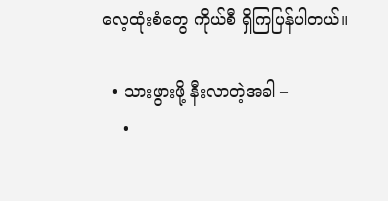လေ့ထုံးစံတွေ ကိုယ်စီ ရှိကြပြန်ပါတယ်။

  • သားဖွားဖို့ နီးလာတဲ့အခါ –
    •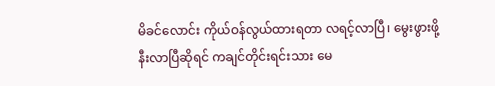မိခင်လောင်း ကိုယ်ဝန်လွယ်ထားရတာ လရင့်လာပြီ၊ မွေးဖွားဖို့ နီးလာပြီဆိုရင် ကချင်တိုင်းရင်းသား မေ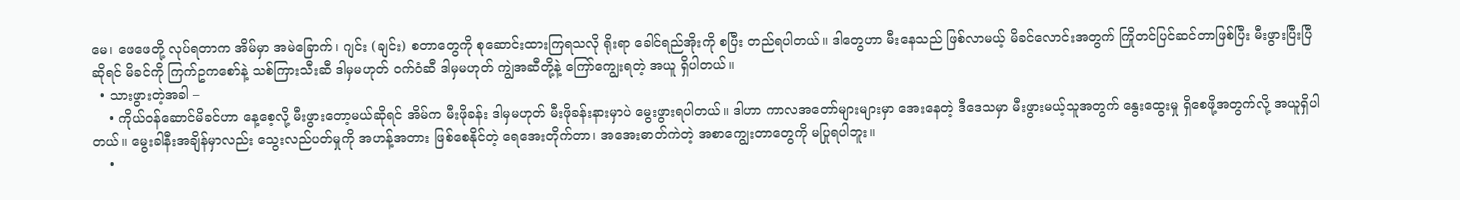မေ၊ ဖေဖေတို့ လုပ်ရတာက အိမ်မှာ အမဲခြောက်၊ ဂျင်း (ချင်း) စတာတွေကို စုဆောင်းထားကြရသလို ရိုးရာ ခေါင်ရည်အိုးကို စပြီး တည်ရပါတယ်။ ဒါတွေဟာ မီးနေသည် ဖြစ်လာမယ့် မိခင်လောင်းအတွက် ကြိုတင်ပြင်ဆင်တာဖြစ်ပြီး မီးဖွားပြီးပြီဆိုရင် မိခင်ကို ကြက်ဥကစော်နဲ့ သစ်ကြားသီးဆီ ဒါမှမဟုတ် ဝက်ဝံဆီ ဒါမှမဟုတ် ကျွဲအဆီတို့နဲ့ ကြော်ကျွေးရတဲ့ အယူ ရှိပါတယ်။
  • သားဖွားတဲ့အခါ –
    • ကိုယ်ဝန်ဆောင်မိခင်ဟာ နေ့စေ့လို့ မီးဖွားတော့မယ်ဆိုရင် အိမ်က မီးဖိုခန်း ဒါမှမဟုတ် မီးဖိုခန်းနားမှာပဲ မွေးဖွားရပါတယ်။ ဒါဟာ ကာလအတော်များများမှာ အေးနေတဲ့ ဒီဒေသမှာ မီးဖွားမယ့်သူအတွက် နွေးထွေးမှု ရှိစေဖို့အတွက်လို့ အယူရှိပါတယ်။ မွေးခါနီးအချိန်မှာလည်း သွေးလည်ပတ်မှုကို အဟန့်အတား ဖြစ်စေနိုင်တဲ့ ရေအေးတိုက်တာ၊ အအေးဓာတ်ကဲတဲ့ အစာကျွေးတာတွေကို မပြုရပါဘူး။
    •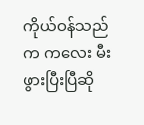ကိုယ်ဝန်သည်က ကလေး မီးဖွားပြီးပြီဆို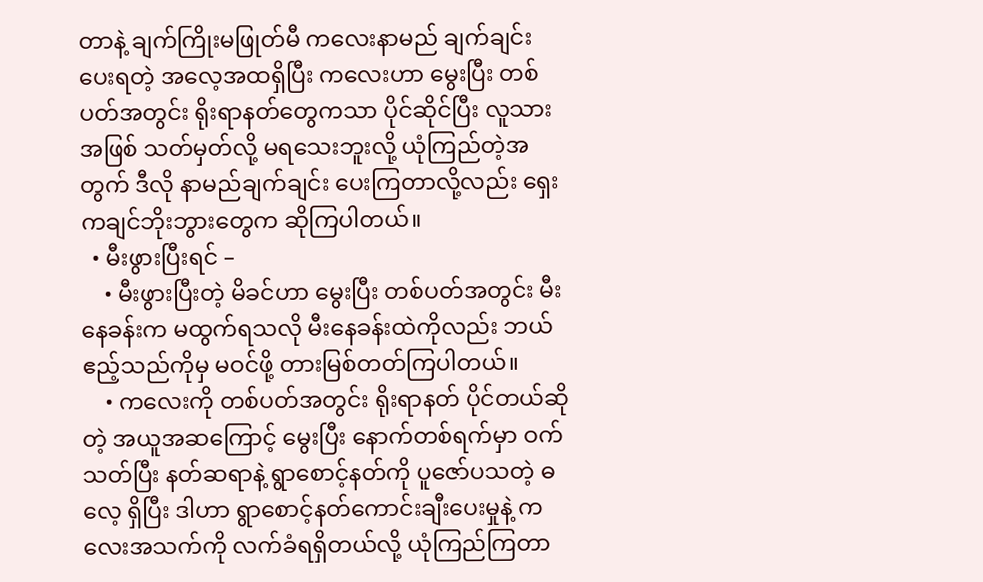တာနဲ့ ချက်ကြိုးမဖြုတ်မီ ကလေးနာမည် ချက်ချင်းပေးရတဲ့ အလေ့အထရှိပြီး ကလေးဟာ မွေးပြီး တစ်ပတ်အတွင်း ရိုးရာနတ်တွေကသာ ပိုင်ဆိုင်ပြီး လူသားအဖြစ် သတ်မှတ်လို့ မရသေးဘူးလို့ ယုံကြည်တဲ့အတွက် ဒီလို နာမည်ချက်ချင်း ပေးကြတာလို့လည်း ရှေး ကချင်ဘိုးဘွားတွေက ဆိုကြပါတယ်။
  • မီးဖွားပြီးရင် –
    • မီးဖွားပြီးတဲ့ မိခင်ဟာ မွေးပြီး တစ်ပတ်အတွင်း မီးနေခန်းက မထွက်ရသလို မီးနေခန်းထဲကိုလည်း ဘယ်ဧည့်သည်ကိုမှ မဝင်ဖို့ တားမြစ်တတ်ကြပါတယ်။
    • ကလေးကို တစ်ပတ်အတွင်း ရိုးရာနတ် ပိုင်တယ်ဆိုတဲ့ အယူအဆကြောင့် မွေးပြီး နောက်တစ်ရက်မှာ ဝက်သတ်ပြီး နတ်ဆရာနဲ့ ရွာစောင့်နတ်ကို ပူဇော်ပသတဲ့ ဓလေ့ ရှိပြီး ဒါဟာ ရွာစောင့်နတ်ကောင်းချီးပေးမှုနဲ့ ကလေးအသက်ကို လက်ခံရရှိတယ်လို့ ယုံကြည်ကြတာ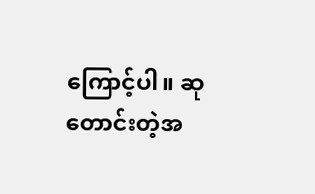ကြောင့်ပါ။ ဆုတောင်းတဲ့အ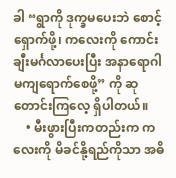ခါ “ရွာကို ဒုက္ခမပေးဘဲ စောင့်ရှောက်ဖို့၊ ကလေးကို ကောင်းချီးမင်္ဂလာပေးပြီး အနာရောဂါ မကျရောက်စေဖို့” ကို ဆုတောင်းကြလေ့ ရှိပါတယ်။
    • မီးဖွားပြီးကတည်းက ကလေးကို မိခင်နို့ရည်ကိုသာ အဓိ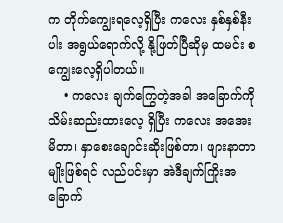က တိုက်ကျွေးရလေ့ရှိပြီး ကလေး နှစ်နှစ်နီးပါး အရွယ်ရောက်လို့ နို့ဖြတ်ပြီဆိုမှ ထမင်း စကျွေးလေ့ရှိပါတယ်။
    • ကလေး ချက်ကြွေတဲ့အခါ အခြောက်ကို သိမ်းဆည်းထားလေ့ ရှိပြီး ကလေး အအေးမိတာ၊ နှာစေးချောင်းဆိုးဖြစ်တာ၊ ဖျားနာတာမျိုးဖြစ်ရင် လည်ပင်းမှာ အဲဒီချက်ကြိုးအခြောက်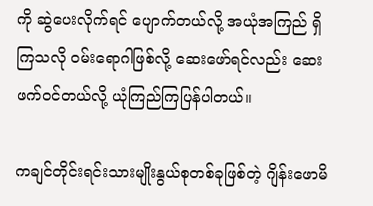ကို ဆွဲပေးလိုက်ရင် ပျောက်တယ်လို့ အယုံအကြည် ရှိကြသလို ဝမ်းရောဂါဖြစ်လို့ ဆေးဖော်ရင်လည်း ဆေးဖက်ဝင်တယ်လို့ ယုံကြည်ကြပြန်ပါတယ်။

ကချင်တိုင်းရင်းသားမျိုးနွယ်စုတစ်ခုဖြစ်တဲ့ ဂျိန်းဖောမိ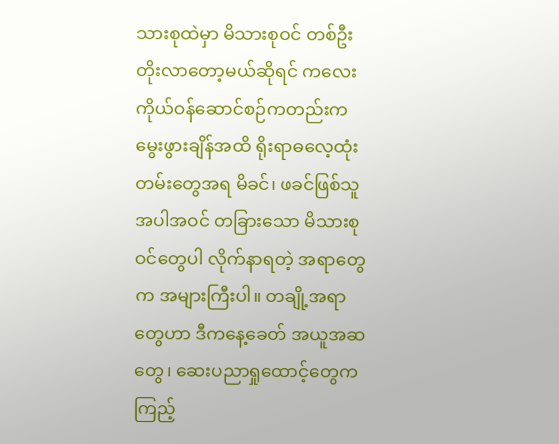သားစုထဲမှာ မိသားစုဝင် တစ်ဦး တိုးလာတော့မယ်ဆိုရင် ကလေး ကိုယ်ဝန်ဆောင်စဉ်ကတည်းက မွေးဖွားချိန်အထိ ရိုးရာဓလေ့ထုံးတမ်းတွေအရ မိခင်၊ ဖခင်ဖြစ်သူအပါအဝင် တခြားသော မိသားစုဝင်တွေပါ လိုက်နာရတဲ့ အရာတွေက အများကြီးပါ။ တချို့အရာတွေဟာ ဒီကနေ့ခေတ် အယူအဆတွေ၊ ဆေးပညာရှုထောင့်တွေက ကြည့်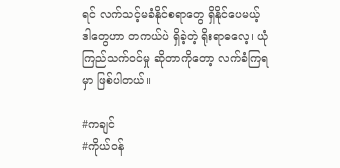ရင် လက်သင့်မခံနိုင်စရာတွေ ရှိနိုင်ပေမယ့် ဒါတွေဟာ တကယ်ပဲ ရှိခဲ့တဲ့ ရိုးရာဓလေ့၊ ယုံကြည်သက်ဝင်မှု ဆိုတာကိုတော့ လက်ခံကြရမှာ ဖြစ်ပါတယ်။

#ကချင်
#ကိုယ်ဝန်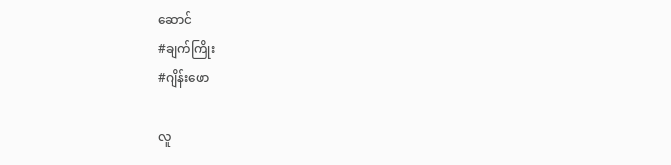ဆောင်
#ချက်ကြိုး
#ဂျိန်းဖော

လူ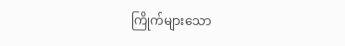ကြိုက်များသော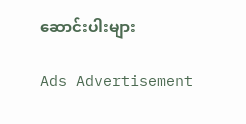ဆောင်းပါးများ

Ads Advertisement